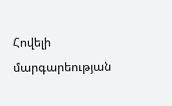Հովելի մարգարեության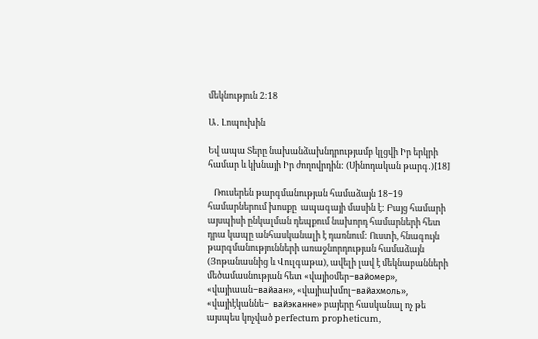մեկնություն 2:18

Ա․ Լոպուխին

Եվ ապա Տերը նախանձախնդրությամբ կլցվի Իր երկրի համար և կխնայի Իր ժողովրդին: (Սինոդական թարգ․)[18]

   Ռուսերեն թարգմանության համաձայն 18−19 համարներում խոսքը  ապագայի մասին է: Բայց համարի այսպիսի ընկալման դեպքում նախորդ համարների հետ դրա կապը անհասկանալի է դառնում: Ուստի, հնագույն թարգմանությունների առաջնորդության համաձայն (Յոթանասնից և Վուլգաթա), ավելի լավ է մեկնաբանների մեծամասնության հետ «վայիօմեր−вайомер», «վայիաան−вайаан», «վայիախմոլ−вайахмоль», «վայիէկաննե−  вайэканне» բայերը հասկանալ ոչ թե այսպես կոչված perfectum propheticum,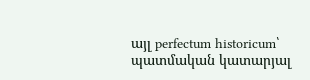այլ perfectum historicum՝ պատմական կատարյալ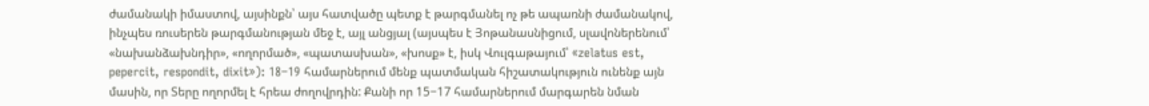ժամանակի իմաստով, այսինքն՝ այս հատվածը պետք է թարգմանել ոչ թե ապառնի ժամանակով, ինչպես ռուսերեն թարգմանության մեջ է, այլ անցյալ (այսպես է Յոթանասնիցում, սլավոներենում՝ «նախանձախնդիր», «ողորմած», «պատասխան», «խոսք» է, իսկ Վուլգաթայում՝ «zelatus est, pepercit, respondit, dixit»): 18−19 համարներում մենք պատմական հիշատակություն ունենք այն մասին, որ Տերը ողորմել է հրեա ժողովրդին: Քանի որ 15−17 համարներում մարգարեն նման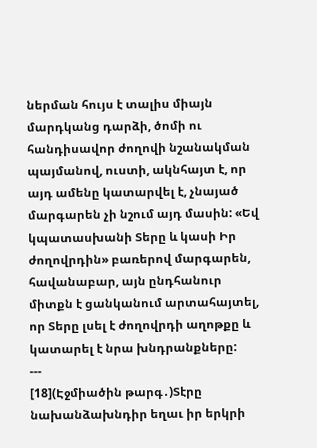ներման հույս է տալիս միայն մարդկանց դարձի, ծոմի ու հանդիսավոր ժողովի նշանակման պայմանով, ուստի, ակնհայտ է, որ այդ ամենը կատարվել է, չնայած մարգարեն չի նշում այդ մասին: «Եվ կպատասխանի Տերը և կասի Իր ժողովրդին» բառերով մարգարեն, հավանաբար, այն ընդհանուր միտքն է ցանկանում արտահայտել, որ Տերը լսել է ժողովրդի աղոթքը և կատարել է նրա խնդրանքները:
---
[18](Էջմիածին թարգ․)Տէրը նախանձախնդիր եղաւ իր երկրի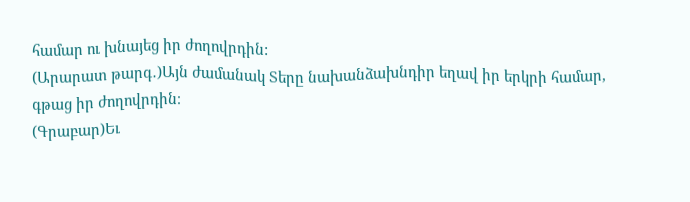համար ու խնայեց իր ժողովրդին:
(Արարատ թարգ․)Այն ժամանակ Տերը նախանձախնդիր եղավ իր երկրի համար, գթաց իր ժողովրդին։
(Գրաբար)Եւ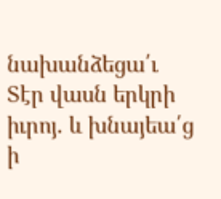նախանձեցա՛ւ Տէր վասն երկրի իւրոյ. և խնայեա՛ց ի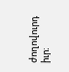ժողովուրդ իւր։